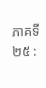ភាគទី ២៥ :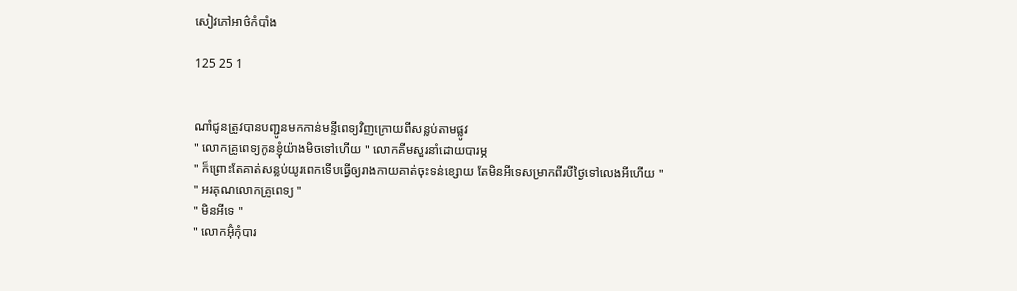សៀវភៅអាថ៌កំបាំង

125 25 1


ណាំជូនត្រូវបានបញ្ជូនមកកាន់មន្ទីពេទ្យវិញក្រោយពីសន្លប់តាមផ្លូវ
" លោកគ្រូពេទ្យកូនខ្ញុំយ៉ាងមិចទៅហើយ " លោកគីមសួរនាំដោយបារម្ភ
" ក៏ព្រោះតែគាត់សន្លប់យូរពេកទើបធ្វើឲ្យរាងកាយគាត់ចុះទន់ខ្សោយ តែមិនអីទេសម្រាកពីរបីថ្ងៃទៅលេងអីហើយ "
" អរគុណលោកគ្រូពេទ្យ "
" មិនអីទេ "
" លោកអ៊ុំកុំបារ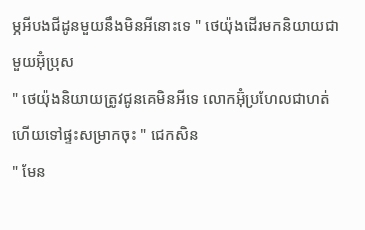ម្ភអីបងជីដូនមួយនឹងមិនអីនោះទេ " ថេយ៉ុងដើរមកនិយាយជាមួយអ៊ុំប្រុស
" ថេយ៉ុងនិយាយត្រូវជូនគេមិនអីទេ លោកអ៊ុំប្រហែលជាហត់ហើយទៅផ្ទះសម្រាកចុះ " ជេកសិន
" មែន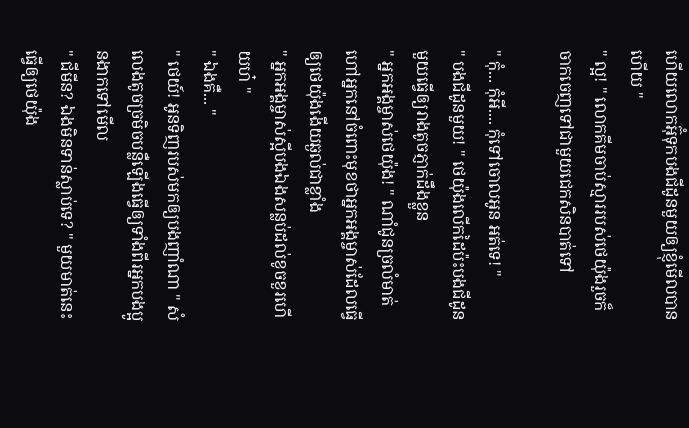ហើយលោកអ៊ុំទុកបងជីដូនមួយឲ្យខ្ញុំមើលបានហើយ "
" ល្អ! " លោកគីមចាប់ស្មាររបស់ថេយ៉ុងរួចក៏ចាកចេញទៅជាមួយជេកសិនបាត់ទៅ

" កុំ... កុំអី.... កុំទៅចោលអូន អត់ទេ! "
" បងជីដូនមួយ! " ថេយ៉ុងលើកដៃប៉ះបងជីដូនមួយធ្វើឲ្យរាងតូចភ្ញាក់ដឹងខ្លួន
" អ្នកអង្គម្ចាស់ថេយ៉ុង! " ណាំជូនច្រលំមាត់ហៅអ្នកនៅចំពោះមុខថាអ្នកអង្គម្ចាស់ដែលធ្វើឲ្យថេយ៉ុងងើយឆ្ងល់ជាខ្លាំង
" អ្នកអង្គម្ចាស់ស្អីបងឯងសន្លប់ដល់ខូចខួរហើយហ៎ "
" ឯងគឺ... "
" ថេយ៍! អូនទិញរបស់មកឲ្យបងញាំណា " សំលេងតូចច្រមិចបន្លឺឡើងធ្វើឲ្យទាំងពីរអ្នកបងប្អូនងាកទៅមើល
" ជីមីន? ឯងមិនទាន់ស្លាប់ទេ? " មួយមាត់នេះធ្វើឲ្យថេយ៉ុង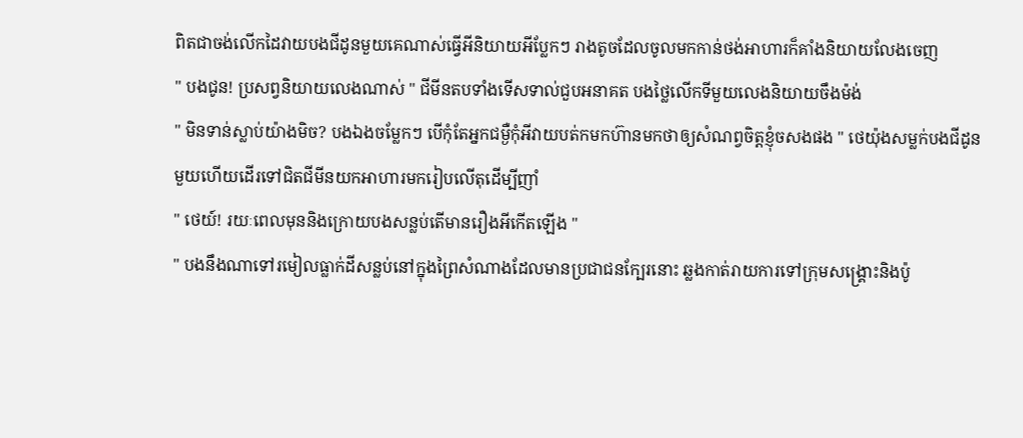ពិតជាចង់លើកដៃវាយបងជីដូនមួយគេណាស់ធ្វើអីនិយាយអីប្លែកៗ រាងតូចដែលចូលមកកាន់ថង់អាហារក៏គាំងនិយាយលែងចេញ
" បងជូន! ប្រសព្វនិយាយលេងណាស់ " ជីមីនតបទាំងទើសទាល់ជួបអនាគត បងថ្លៃលើកទីមួយលេងនិយាយចឹងម៉ង់
" មិនទាន់ស្លាប់យ៉ាងមិច? បងឯងចម្លែកៗ បើកុំតែអ្នកជម្ងឺកុំអីវាយបត់កមកហ៊ានមកថាឲ្យសំណព្វចិត្តខ្ញុំចសងផង " ថេយ៉ុងសម្លក់បងជីដូនមួយហើយដើរទៅជិតជីមីនយកអាហារមករៀបលើតុដើម្បីញាំ
" ថេយ៍! រយៈពេលមុននិងក្រោយបងសន្លប់តើមានរឿងអីកើតឡើង "
" បងនឹងណាទៅរមៀលធ្លាក់ដីសន្លប់នៅក្នុងព្រៃសំណាងដែលមានប្រជាជនក្បែរនោះ ឆ្លងកាត់រាយការទៅក្រុមសង្រ្គោះនិងប៉ូ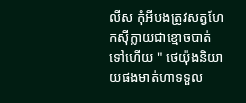លីស កុំអីបងត្រូវសត្វហែកសុីក្លាយជាខ្មោចបាត់ទៅហើយ " ថេយ៉ុងនិយាយផងមាត់ហាទទួល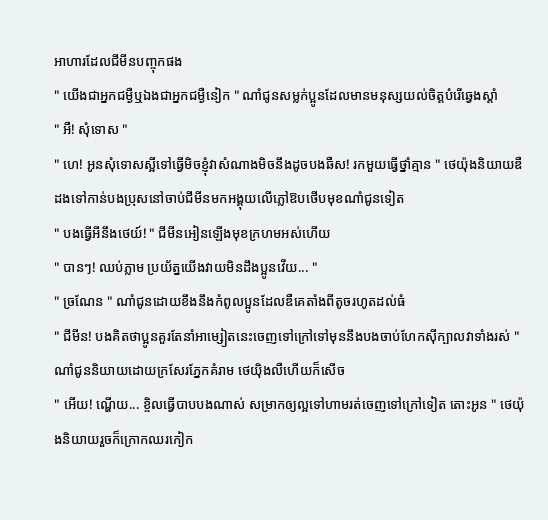អាហារដែលជីមីនបញ្ចុកផង
" យើងជាអ្នកជម្ងឺឬឯងជាអ្នកជម្ងឺនៀក " ណាំជូនសម្លក់ប្អូនដែលមានមនុស្សយល់ចិត្តបំរើឆ្វេងស្ដាំ
" អឺ! សុំទោស "
" ហេ! អូនសុំទោសស្អីទៅធ្វើមិចខ្ញុំវាសំណាងមិចនឹងដូចបងឆឺស! រកមួយធ្វើថ្នាំគ្មាន " ថេយ៉ុងនិយាយឌឺដងទៅកាន់បងប្រុសនៅចាប់ជីមីនមកអង្គុយលើភ្លៅឱបថើបមុខណាំជូនទៀត
" បងធ្វើអីនឹងថេយ៍! " ជីមីនអៀនឡើងមុខក្រហមអស់ហើយ
" បានៗ! ឈប់ភ្លាម ប្រយ័ត្នយើងវាយមិនដឹងប្អូនវើយ... "
" ច្រណែន " ណាំជូនដោយខឹងនឹងកំពូលប្អូនដែលឌឺគេតាំងពីតូចរហូតដល់ធំ
" ជីមីន! បងគិតថាប្អូនគួរតែនាំអាម្សៀតនេះចេញទៅក្រៅទៅមុននឹងបងចាប់ហែកសុីក្បាលវាទាំងរស់ " ណាំជូននិយាយដោយក្រសែរភ្នែកគំរាម ថេយ៉ិងលឺហើយក៏សើច
" អើយ! ណ្ហើយ... ខ្ចិលធ្វើបាបបងណាស់ សម្រាកឲ្យល្អទៅហាមរត់ចេញទៅក្រៅទៀត តោះអូន " ថេយ៉ុងនិយាយរួចក៏ក្រោកឈរកៀក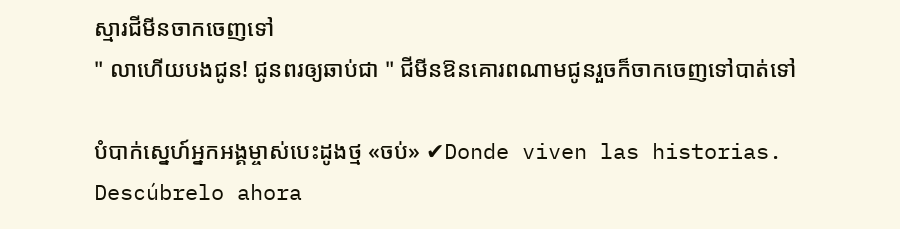ស្មារជីមីនចាកចេញទៅ
" លាហើយបងជូន! ជូនពរឲ្យឆាប់ជា " ជីមីនឱនគោរពណាមជូនរួចក៏ចាកចេញទៅបាត់ទៅ

បំបាក់ស្នេហ៍អ្នកអង្គម្ចាស់បេះដូងថ្ម «ចប់» ✔Donde viven las historias. Descúbrelo ahora